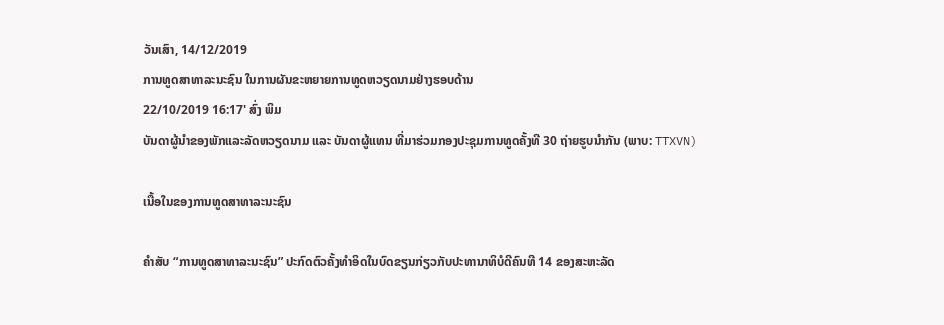ວັນເສົາ, 14/12/2019
ການທູດສາທາລະນະຊົນ ໃນການຜັນຂະຫຍາຍການທູດຫວຽດນາມຢ່າງຮອບດ້ານ
22/10/2019 16:17' ສົ່ງ ພິມ
ບັນດາຜູ້ນຳຂອງພັກແລະລັດຫວຽດນາມ ແລະ ບັນດາຜູ້ແທນ ທີ່ມາຮ່ວມກອງປະຊຸມການທູດຄັ້ງທີ 30 ຖ່າຍຮູບນຳກັນ (ພາບ: TTXVN)

ເນື້ອໃນຂອງການທູດສາທາລະນະຊົນ

ຄຳສັບ “ການທູດສາທາລະນະຊົນ” ປະກົດຕົວຄັ້ງທຳອິດໃນບົດຂຽນກ່ຽວກັບປະທານາທິບໍດີຄົນທີ 14 ຂອງສະຫະລັດ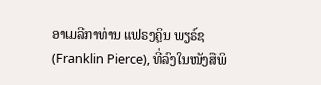ອາເມລີກາທ່ານ ແຟຣງຄຼິນ ພຽຣ໌ຊ (Franklin Pierce), ທີ່ລົງໃນໜັງສືພິ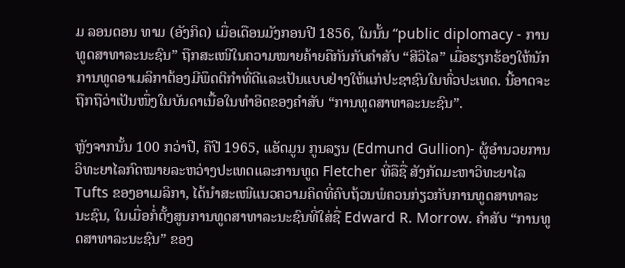ມ ລອນດອນ ທາມ (ອັງກິດ) ເມື່ອເດືອນມັງກອນປີ 1856, ໃນນັ້ນ “public diplomacy - ການທູດສາທາລະນະຊົນ” ຖືກສະເໜີໃນຄວາມໝາຍຄ້າຍຄືກັນກັບຄຳສັບ “ສີວິໄລ” ເມື່ອຮຽກຮ້ອງໃຫ້ນັກການທູດອາເມລິກາຕ້ອງມີພຶດຕິກຳທີ່ດີແລະເປັນແບບຢ່າງໃຫ້ແກ່ປະຊາຊົນໃນທົ່ວປະເທດ. ນີ້ອາດຈະຖືກຖືວ່າເປັນໜຶ່ງໃນບັນດາເນື້ອໃນທຳອິດຂອງຄຳສັບ “ການທູດສາທາລະນະຊົນ”.

ຫຼັງຈາກນັ້ນ 100 ກວ່າປີ, ຄືປີ 1965, ແອັດມູນ ກູນລຽນ (Edmund Gullion)- ຜູ້ອຳນວຍການວິທະຍາໄລກົດໝາຍລະຫວ່າງປະເທດແລະການທູດ Fletcher ທີ່ລືຊື່ ສັງກັດມະຫາວິທະຍາໄລ Tufts ຂອງອາເມລິກາ, ໄດ້ນຳສະເໜີແນວຄວາມຄິດທີ່ຄົບຖ້ວນພໍຄວນກ່ຽວກັບການທູດສາທາລະນະຊົນ, ໃນເມື່ອກໍ່ຕັ້ງສູນການທູດສາທາລະນະຊົນທີ່ໃສ່ຊື່ Edward R. Morrow. ຄຳສັບ “ການທູດສາທາລະນະຊົນ” ຂອງ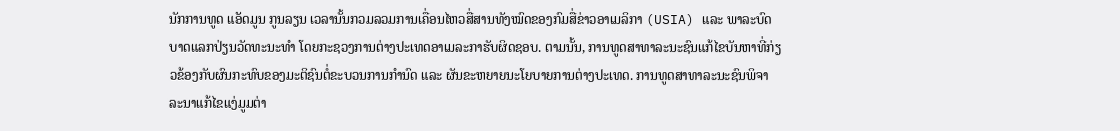ນັກການທູດ ແອັດມູນ ກູນລຽນ ເວລານັ້ນກວມລວມການເຄື່ອນໄຫວສື່ສານທັງໝົດຂອງກົມສື່ຂ່າວອາເມລິກາ (USIA) ແລະ ພາລະບົດບາດແລກປ່ຽນວັດທະນະທຳ ໂດຍກະຊວງການຕ່າງປະເທດອາເມລະກາຮັບຜິດຊອບ. ຕາມນັ້ນ, ການທູດສາທາລະນະຊົນແກ້ໄຂບັນຫາທີ່ກ່ຽວຂ້ອງກັບຜົນກະທົບຂອງມະຕິຊົນຕໍ່ຂະບວນການກຳນົດ ແລະ ຜັນຂະຫຍາຍນະໂຍບາຍການຕ່າງປະເທດ. ການທູດສາທາລະນະຊົນພິຈາລະນາແກ້ໄຂແງ່ມູມຕ່າ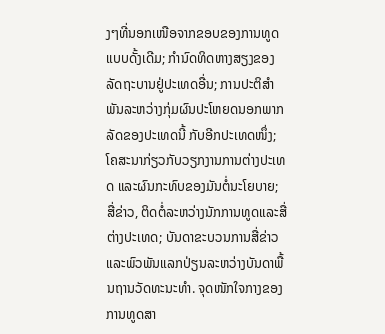ງໆທີ່ນອກເໜືອຈາກຂອບຂອງການທູດແບບດັ້ງເດີມ; ກຳນົດທິດຫາງສຽງຂອງລັດຖະບານຢູ່ປະເທດອື່ນ; ການປະຕິສຳພັນລະຫວ່າງກຸ່ມຜົນປະໂຫຍດນອກພາກລັດຂອງປະເທດນີ້ ກັບອີກປະເທດໜຶ່ງ; ໂຄສະນາກ່ຽວກັບວຽກງານການຕ່າງປະເທດ ແລະຜົນກະທົບຂອງມັນຕໍ່ນະໂຍບາຍ; ສື່ຂ່າວ, ຕິດຕໍ່ລະຫວ່າງນັກການທູດແລະສື່ຕ່າງປະເທດ; ບັນດາຂະບວນການສື່ຂ່າວແລະພົວພັນແລກປ່ຽນລະຫວ່າງບັນດາພື້ນຖານວັດທະນະທຳ. ຈຸດໜັກໃຈກາງຂອງການທູດສາ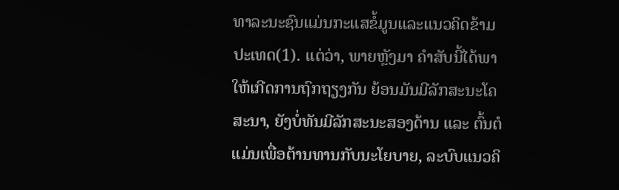ທາລະນະຊົນແມ່ນກະແສຂໍ້ມູນແລະແນວຄິດຂ້າມປະເທດ(1). ແຕ່ວ່າ, ພາຍຫຼັງມາ ຄຳສັບນີ້ໄດ້ພາໃຫ້ເກີດການຖົກຖຽງກັນ ຍ້ອນມັນມີລັກສະນະໂຄສະນາ, ຍັງບໍ່ທັນມີລັກສະນະສອງດ້ານ ແລະ ຕົ້ນຕໍແມ່ນເພື່ອຕ້ານທານກັບນະໂຍບາຍ, ລະບົບແນວຄິ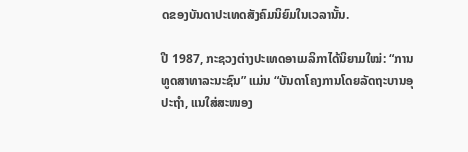ດຂອງບັນດາປະເທດສັງຄົມນິຍົມໃນເວລານັ້ນ.

ປີ 1987, ກະຊວງຕ່າງປະເທດອາເມລິກາໄດ້ນິຍາມໃໝ່: “ການທູດສາທາລະນະຊົນ” ແມ່ນ “ບັນດາໂຄງການໂດຍລັດຖະບານອຸປະຖຳ, ແນໃສ່ສະໜອງ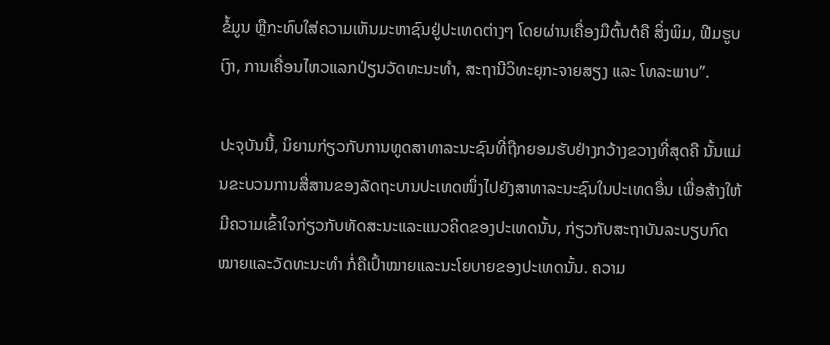ຂໍ້ມູນ ຫຼືກະທົບໃສ່ຄວາມເຫັນມະຫາຊົນຢູ່ປະເທດຕ່າງໆ ໂດຍຜ່ານເຄື່ອງມືຕົ້ນຕໍຄື ສິ່ງພິມ, ຟີມຮູບເງົາ, ການເຄື່ອນໄຫວແລກປ່ຽນວັດທະນະທຳ, ສະຖານີວິທະຍຸກະຈາຍສຽງ ແລະ ໂທລະພາບ”.

ປະຈຸບັນນີ້, ນິຍາມກ່ຽວກັບການທູດສາທາລະນະຊົນທີ່ຖືກຍອມຮັບຢ່າງກວ້າງຂວາງທີ່ສຸດຄື ນັ້ນແມ່ນຂະບວນການສື່ສານຂອງລັດຖະບານປະເທດໜຶ່ງໄປຍັງສາທາລະນະຊົນໃນປະເທດອື່ນ ເພື່ອສ້າງໃຫ້ມີຄວາມເຂົ້າໃຈກ່ຽວກັບທັດສະນະແລະແນວຄິດຂອງປະເທດນັ້ນ, ກ່ຽວກັບສະຖາບັນລະບຽບກົດໝາຍແລະວັດທະນະທຳ ກໍ່ຄືເປົ້າໝາຍແລະນະໂຍບາຍຂອງປະເທດນັ້ນ. ຄວາມ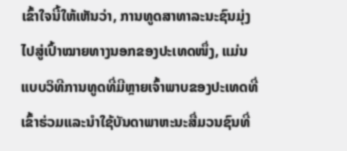ເຂົ້າໃຈນີ້ໃຫ້ເຫັນວ່າ, ການທູດສາທາລະນະຊົນມຸ່ງໄປສູ່ເປົ້າໝາຍທາງນອກຂອງປະເທດໜຶ່ງ, ແມ່ນແບບວິທີການທູດທີ່ມີຫຼາຍເຈົ້າພາບຂອງປະເທດທີ່ເຂົ້າຮ່ວມແລະນຳໃຊ້ບັນດາພາຫະນະສື່ມວນຊົນທີ່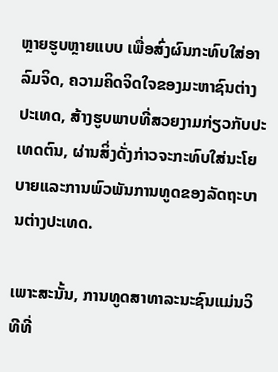ຫຼາຍຮູບຫຼາຍແບບ ເພື່ອສົ່ງຜົນກະທົບໃສ່ອາລົມຈິດ, ຄວາມຄິດຈິດໃຈຂອງມະຫາຊົນຕ່າງປະເທດ, ສ້າງຮູບພາບທີ່ສວຍງາມກ່ຽວກັບປະເທດຕົນ, ຜ່ານສິ່ງດັ່ງກ່າວຈະກະທົບໃສ່ນະໂຍບາຍແລະການພົວພັນການທູດຂອງລັດຖະບານຕ່າງປະເທດ.

ເພາະສະນັ້ນ, ການທູດສາທາລະນະຊົນແມ່ນວິທີທີ່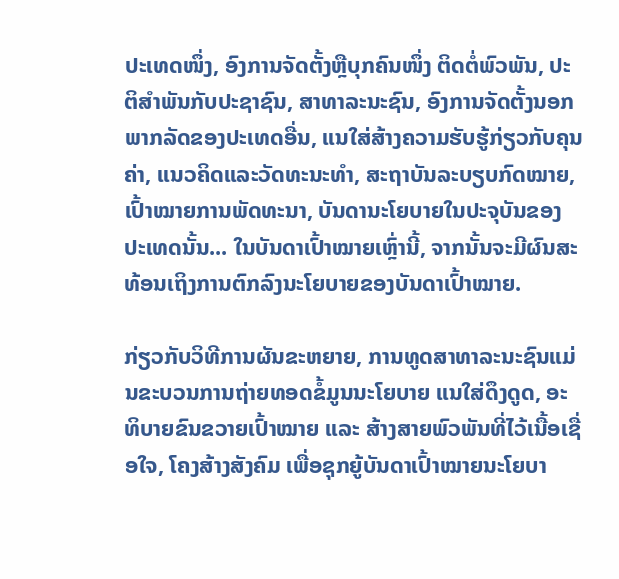ປະເທດໜຶ່ງ, ອົງການຈັດຕັ້ງຫຼືບຸກຄົນໜຶ່ງ ຕິດຕໍ່ພົວພັນ, ປະຕິສຳພັນກັບປະຊາຊົນ, ສາທາລະນະຊົນ, ອົງການຈັດຕັ້ງນອກພາກລັດຂອງປະເທດອື່ນ, ແນໃສ່ສ້າງຄວາມຮັບຮູ້ກ່ຽວກັບຄຸນຄ່າ, ແນວຄິດແລະວັດທະນະທຳ, ສະຖາບັນລະບຽບກົດໝາຍ, ເປົ້າໝາຍການພັດທະນາ, ບັນດານະໂຍບາຍໃນປະຈຸບັນຂອງປະເທດນັ້ນ... ໃນບັນດາເປົ້າໝາຍເຫຼົ່ານີ້, ຈາກນັ້ນຈະມີຜົນສະທ້ອນເຖິງການຕົກລົງນະໂຍບາຍຂອງບັນດາເປົ້າໝາຍ.

ກ່ຽວກັບວິທີການຜັນຂະຫຍາຍ, ການທູດສາທາລະນະຊົນແມ່ນຂະບວນການຖ່າຍທອດຂໍ້ມູນນະໂຍບາຍ ແນໃສ່ດຶງດູດ, ອະທິບາຍຂົນຂວາຍເປົ້າໝາຍ ແລະ ສ້າງສາຍພົວພັນທີ່ໄວ້ເນື້ອເຊື່ອໃຈ, ໂຄງສ້າງສັງຄົມ ເພື່ອຊຸກຍູ້ບັນດາເປົ້າໝາຍນະໂຍບາ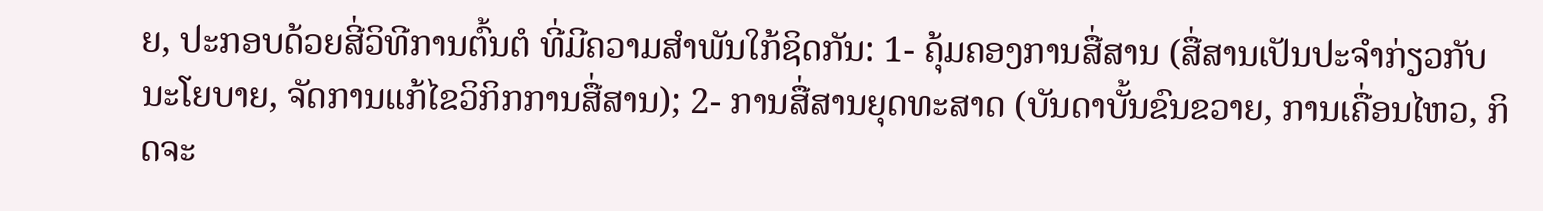ຍ, ປະກອບດ້ວຍສີ່ວິທີການຕົ້ນຕໍ ທີ່ມີຄວາມສຳພັນໃກ້ຊິດກັນ: 1- ຄຸ້ມຄອງການສື່ສານ (ສື່ສານເປັນປະຈຳກ່ຽວກັບນະໂຍບາຍ, ຈັດການແກ້ໄຂວິກິກການສື່ສານ); 2- ການສື່ສານຍຸດທະສາດ (ບັນດາບັ້ນຂົນຂວາຍ, ການເຄື່ອນໄຫວ, ກິດຈະ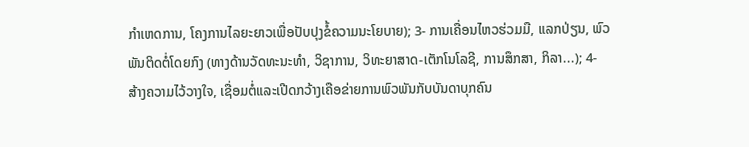ກຳເຫດການ, ໂຄງການໄລຍະຍາວເພື່ອປັບປຸງຂໍ້ຄວາມນະໂຍບາຍ); 3- ການເຄື່ອນໄຫວຮ່ວມມື, ແລກປ່ຽນ, ພົວພັນຕິດຕໍ່ໂດຍກົງ (ທາງດ້ານວັດທະນະທຳ, ວິຊາການ, ວິທະຍາສາດ-ເຕັກໂນໂລຊີ, ການສຶກສາ, ກິລາ...); 4- ສ້າງຄວາມໄວ້ວາງໃຈ, ເຊື່ອມຕໍ່ແລະເປີດກວ້າງເຄືອຂ່າຍການພົວພັນກັບບັນດາບຸກຄົນ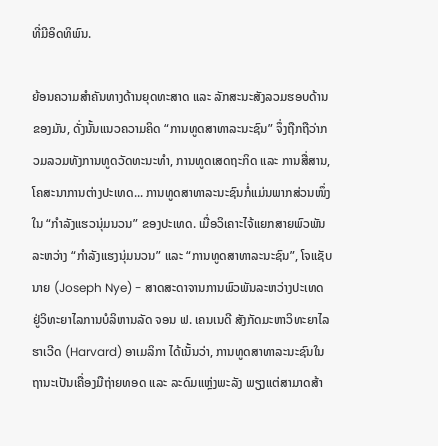ທີ່ມີອິດທິພົນ.

ຍ້ອນຄວາມສຳຄັນທາງດ້ານຍຸດທະສາດ ແລະ ລັກສະນະສັງລວມຮອບດ້ານຂອງມັນ, ດັ່ງນັ້ນແນວຄວາມຄິດ “ການທູດສາທາລະນະຊົນ” ຈຶ່ງຖືກຖືວ່າກວມລວມທັງການທູດວັດທະນະທຳ, ການທູດເສດຖະກິດ ແລະ ການສື່ສານ, ໂຄສະນາການຕ່າງປະເທດ... ການທູດສາທາລະນະຊົນກໍ່ແມ່ນພາກສ່ວນໜຶ່ງໃນ “ກຳລັງແຮວນຸ່ມນວນ” ຂອງປະເທດ. ເມື່ອວິເຄາະໄຈ້ແຍກສາຍພົວພັນລະຫວ່າງ “ກຳລັງແຮງນຸ່ມນວນ” ແລະ “ການທູດສາທາລະນະຊົນ”, ໂຈແຊັບ ນາຍ (Joseph Nye) - ສາດສະດາຈານການພົວພັນລະຫວ່າງປະເທດ ຢູ່ວິທະຍາໄລການບໍລິຫານລັດ ຈອນ ຟ. ເຄນເນດີ ສັງກັດມະຫາວິທະຍາໄລ ຮາເວີດ (Harvard) ອາເມລິກາ ໄດ້ເນັ້ນວ່າ, ການທູດສາທາລະນະຊົນໃນຖານະເປັນເຄື່ອງມືຖ່າຍທອດ ແລະ ລະດົມແຫຼ່ງພະລັງ ພຽງແຕ່ສາມາດສ້າ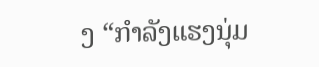ງ “ກຳລັງແຮງນຸ່ມ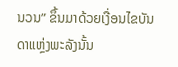ນວນ” ຂຶ້ນມາດ້ວຍເງື່ອນໄຂບັນດາແຫຼ່ງພະລັງນັ້ນ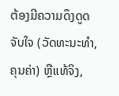ຕ້ອງມີຄວາມດຶງດູດ ຈັບໃຈ (ວັດທະນະທຳ, ຄຸນຄ່າ) ຫຼືແທ້ຈິງ,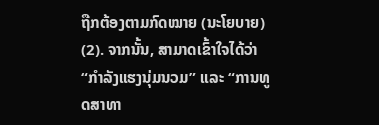ຖືກຕ້ອງຕາມກົດໝາຍ (ນະໂຍບາຍ) (2). ຈາກນັ້ນ, ສາມາດເຂົ້າໃຈໄດ້ວ່າ “ກຳລັງແຮງນຸ່ມນວມ” ແລະ “ການທູດສາທາ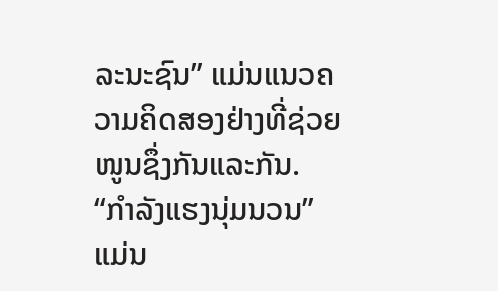ລະນະຊົນ” ແມ່ນແນວຄວາມຄິດສອງຢ່າງທີ່ຊ່ວຍໜູນຊຶ່ງກັນແລະກັນ. “ກຳລັງແຮງນຸ່ມນວນ” ແມ່ນ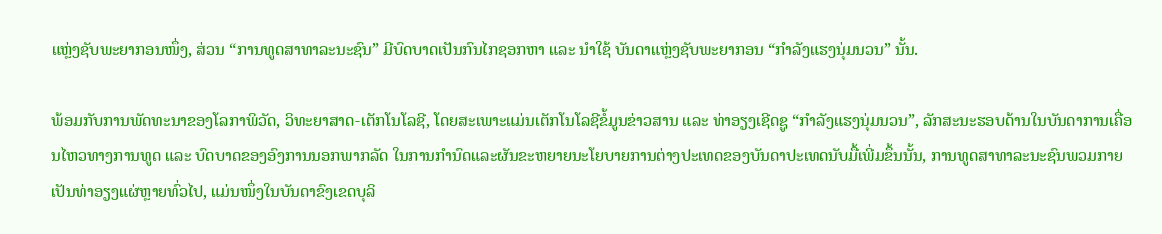ແຫຼ່ງຊັບພະຍາກອນໜຶ່ງ, ສ່ວນ “ການທູດສາທາລະນະຊົນ” ມີບົດບາດເປັນກົນໄກຊອກຫາ ແລະ ນຳໃຊ້ ບັນດາແຫຼ່ງຊັບພະຍາກອນ “ກຳລັງແຮງນຸ່ມນວນ” ນັ້ນ.

ພ້ອມກັບການພັດທະນາຂອງໂລກາພິວັດ, ວິທະຍາສາດ-ເຕັກໂນໂລຊີ, ໂດຍສະເພາະແມ່ນເຕັກໂນໂລຊີຂໍ້ມູນຂ່າວສານ ແລະ ທ່າອຽງເຊີດຊູ “ກຳລັງແຮງນຸ່ມນວນ”, ລັກສະນະຮອບດ້ານໃນບັນດາການເຄື່ອນໄຫວທາງການທູດ ແລະ ບົດບາດຂອງອົງການນອກພາກລັດ ໃນການກຳນົດແລະຜັນຂະຫຍາຍນະໂຍບາຍການຕ່າງປະເທດຂອງບັນດາປະເທດນັບມື້ເພີ່ມຂຶ້ນນັ້ນ, ການທູດສາທາລະນະຊົນພວມກາຍເປັນທ່າອຽງແຜ່ຫຼາຍທົ່ວໄປ, ແມ່ນໜຶ່ງໃນບັນດາຂົງເຂດບຸລິ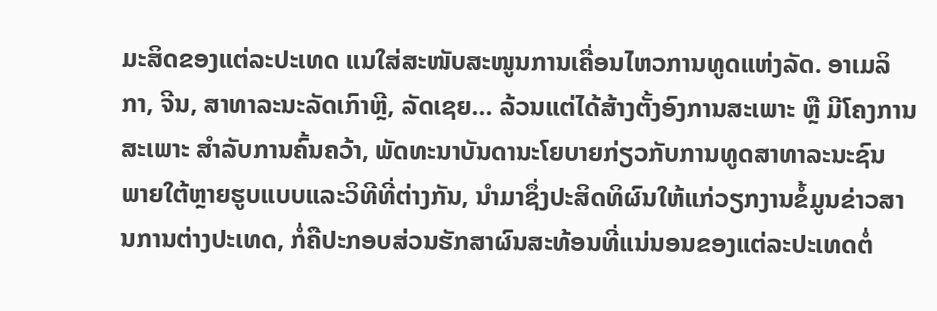ມະສິດຂອງແຕ່ລະປະເທດ ແນໃສ່ສະໜັບສະໜູນການເຄື່ອນໄຫວການທູດແຫ່ງລັດ. ອາເມລິກາ, ຈີນ, ສາທາລະນະລັດເກົາຫຼີ, ລັດເຊຍ... ລ້ວນແຕ່ໄດ້ສ້າງຕັ້ງອົງການສະເພາະ ຫຼື ມີໂຄງການສະເພາະ ສຳລັບການຄົ້ນຄວ້າ, ພັດທະນາບັນດານະໂຍບາຍກ່ຽວກັບການທູດສາທາລະນະຊົນ ພາຍໃຕ້ຫຼາຍຮູບແບບແລະວິທີທີ່ຕ່າງກັນ, ນຳມາຊຶ່ງປະສິດທິຜົນໃຫ້ແກ່ວຽກງານຂໍ້ມູນຂ່າວສານການຕ່າງປະເທດ, ກໍ່ຄືປະກອບສ່ວນຮັກສາຜົນສະທ້ອນທີ່ແນ່ນອນຂອງແຕ່ລະປະເທດຕໍ່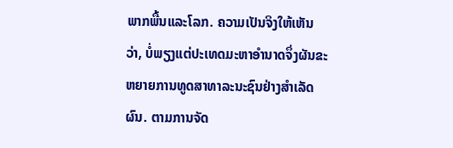ພາກພື້ນແລະໂລກ. ຄວາມເປັນຈິງໃຫ້ເຫັນວ່າ, ບໍ່ພຽງແຕ່ປະເທດມະຫາອຳນາດຈຶ່ງຜັນຂະຫຍາຍການທູດສາທາລະນະຊົນຢ່າງສຳເລັດຜົນ. ຕາມການຈັດ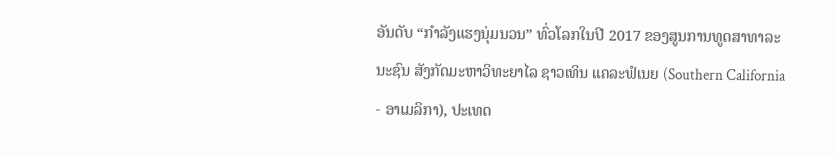ອັນດັບ “ກຳລັງແຮງນຸ່ມນວນ” ທົ່ວໂລກໃນປີ 2017 ຂອງສູນການທູດສາທາລະນະຊົນ ສັງກັດມະຫາວິທະຍາໄລ ຊາວເທິນ ແຄລະຟໍເນຍ (Southern California - ອາເມລິກາ), ປະເທດ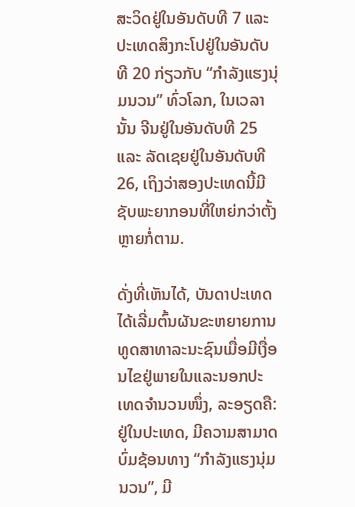ສະວິດຢູ່ໃນອັນດັບທີ 7 ແລະ ປະເທດສິງກະໂປຢູ່ໃນອັນດັບທີ 20 ກ່ຽວກັບ “ກຳລັງແຮງນຸ່ມນວນ” ທົ່ວໂລກ, ໃນເວລານັ້ນ ຈີນຢູ່ໃນອັນດັບທີ 25 ແລະ ລັດເຊຍຢູ່ໃນອັນດັບທີ 26, ເຖິງວ່າສອງປະເທດນີ້ມີຊັບພະຍາກອນທີ່ໃຫຍ່ກວ່າຕັ້ງຫຼາຍກໍ່ຕາມ.

ດັ່ງທີ່ເຫັນໄດ້, ບັນດາປະເທດໄດ້ເລີ່ມຕົ້ນຜັນຂະຫຍາຍການທູດສາທາລະນະຊົນເມື່ອມີເງື່ອນໄຂຢູ່ພາຍໃນແລະນອກປະເທດຈຳນວນໜຶ່ງ, ລະອຽດຄື: ຢູ່ໃນປະເທດ, ມີຄວາມສາມາດບົ່ມຊ້ອນທາງ “ກຳລັງແຮງນຸ່ມນວນ”, ມີ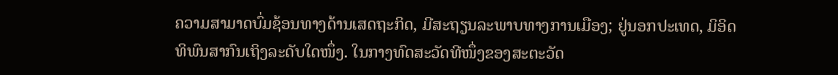ຄວາມສາມາດບົ່ມຊ້ອນທາງດ້ານເສດຖະກິດ, ມີສະຖຽນລະພາບທາງການເມືອງ; ຢູ່ນອກປະເທດ, ມິອິດທິພົນສາກົນເຖິງລະດັບໃດໜຶ່ງ. ໃນກາງທົດສະວັດທີໜຶ່ງຂອງສະຕະວັດ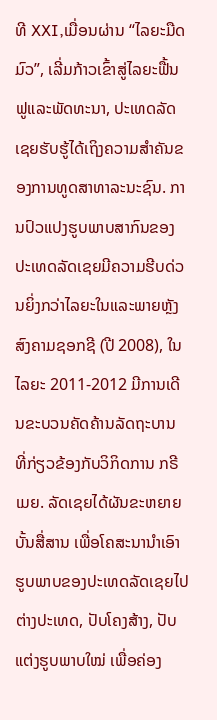ທີ XXI,ເມື່ອນຜ່ານ “ໄລຍະມືດມົວ”, ເລີ່ມກ້າວເຂົ້າສູ່ໄລຍະຟື້ນຟູແລະພັດທະນາ, ປະເທດລັດເຊຍຮັບຮູ້ໄດ້ເຖິງຄວາມສຳຄັນຂອງການທູດສາທາລະນະຊົນ. ການປົວແປງຮູບພາບສາກົນຂອງປະເທດລັດເຊຍມີຄວາມຮີບດ່ວນຍິ່ງກວ່າໄລຍະໃນແລະພາຍຫຼັງສົງຄາມຊອກຊີ (ປີ 2008), ໃນໄລຍະ 2011-2012 ມີການເດີນຂະບວນຄັດຄ້ານລັດຖະບານ ທີ່ກ່ຽວຂ້ອງກັບວິກິດການ ກຣີເມຍ. ລັດເຊຍໄດ້ຜັນຂະຫຍາຍບັ້ນສື່ສານ ເພື່ອໂຄສະນານຳເອົາຮູບພາບຂອງປະເທດລັດເຊຍໄປຕ່າງປະເທດ, ປັບໂຄງສ້າງ, ປັບແຕ່ງຮູບພາບໃໝ່ ເພື່ອຄ່ອງ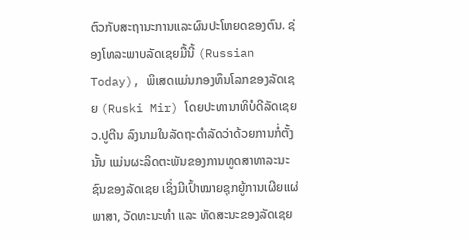ຕົວກັບສະຖານະການແລະຜົນປະໂຫຍດຂອງຕົນ. ຊ່ອງໂທລະພາບລັດເຊຍມື້ນີ້ (Russian Today), ພິເສດແມ່ນກອງທຶນໂລກຂອງລັດເຊຍ (Ruski Mir) ໂດຍປະທານາທິບໍດີລັດເຊຍ ວ.ປູຕີນ ລົງນາມໃນລັດຖະດຳລັດວ່າດ້ວຍການກໍ່ຕັ້ງນັ້ນ ແມ່ນຜະລິດຕະພັນຂອງການທູດສາທາລະນະຊົນຂອງລັດເຊຍ ເຊິ່ງມີເປົ້າໝາຍຊຸກຍູ້ການເຜີຍແຜ່ພາສາ, ວັດທະນະທຳ ແລະ ທັດສະນະຂອງລັດເຊຍ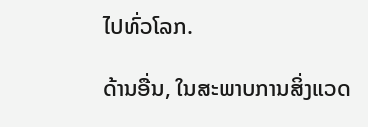ໄປທົ່ວໂລກ.

ດ້ານອື່ນ, ໃນສະພາບການສິ່ງແວດ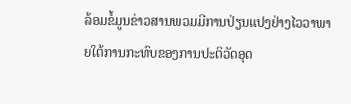ລ້ອມຂໍ້ມູນຂ່າວສານພວມມີການປ່ຽນແປງຢ່າງໄວວາພາຍໃຕ້ການກະທົບຂອງການປະຕິວັດອຸດ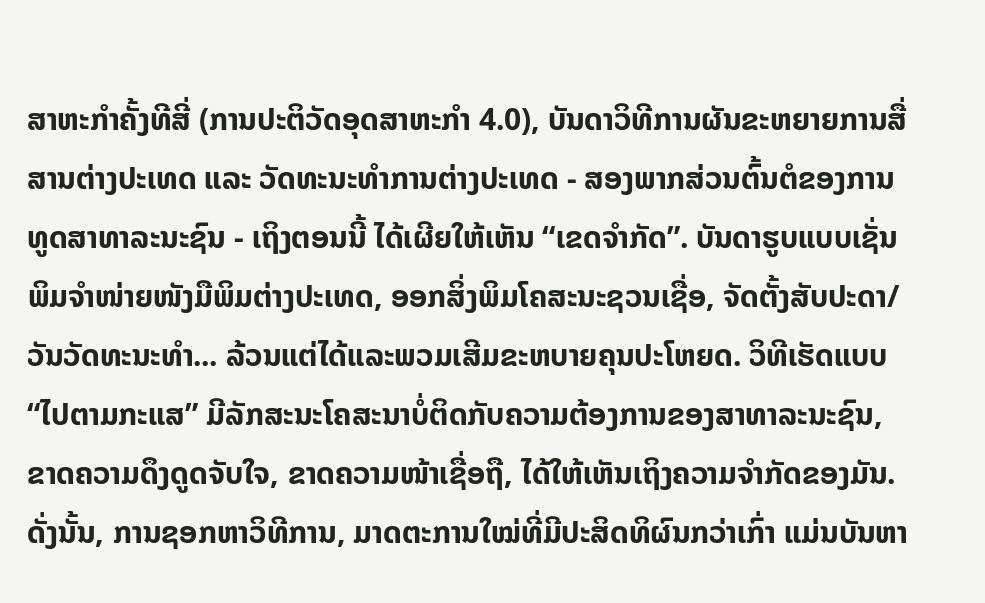ສາຫະກຳຄັ້ງທີສີ່ (ການປະຕິວັດອຸດສາຫະກຳ 4.0), ບັນດາວິທີການຜັນຂະຫຍາຍການສື່ສານຕ່າງປະເທດ ແລະ ວັດທະນະທຳການຕ່າງປະເທດ - ສອງພາກສ່ວນຕົ້ນຕໍຂອງການທູດສາທາລະນະຊົນ - ເຖິງຕອນນີ້ ໄດ້ເຜີຍໃຫ້ເຫັນ “ເຂດຈຳກັດ”. ບັນດາຮູບແບບເຊັ່ນ ພິມຈຳໜ່າຍໜັງມືພິມຕ່າງປະເທດ, ອອກສິ່ງພິມໂຄສະນະຊວນເຊື່ອ, ຈັດຕັ້ງສັບປະດາ/ວັນວັດທະນະທຳ... ລ້ວນແຕ່ໄດ້ແລະພວມເສີມຂະຫບາຍຄຸນປະໂຫຍດ. ວິທີເຮັດແບບ “ໄປຕາມກະແສ” ມີລັກສະນະໂຄສະນາບໍ່ຕິດກັບຄວາມຕ້ອງການຂອງສາທາລະນະຊົນ, ຂາດຄວາມດຶງດູດຈັບໃຈ, ຂາດຄວາມໜ້າເຊື່ອຖື, ໄດ້ໃຫ້ເຫັນເຖິງຄວາມຈຳກັດຂອງມັນ. ດັ່ງນັ້ນ, ການຊອກຫາວິທີການ, ມາດຕະການໃໝ່ທີ່ມີປະສິດທິຜົນກວ່າເກົ່າ ແມ່ນບັນຫາ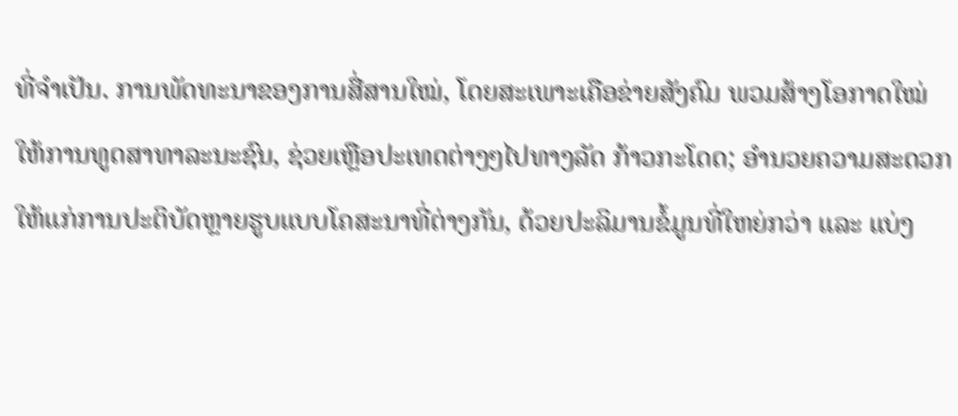ທີ່ຈຳເປັນ. ການພັດທະນາຂອງການສື່ສານໃໝ່, ໂດຍສະເພາະເຄືອຂ່າຍສັງຄົມ ພວມສ້າງໂອກາດໃໝ່ໃຫ້ການທູດສາທາລະນະຊົນ, ຊ່ວຍເຫຼືອປະເທດຕ່າງໆໄປທາງລັດ ກ້າວກະໂດດ; ອຳນວຍຄວາມສະດວກໃຫ້ແກ່ການປະຕິບັດຫຼາຍຮູບແບບໂຄສະນາທີ່ຕ່າງກັນ, ດ້ວຍປະລິມານຂໍ້ມູນທີ່ໃຫຍ່ກວ່າ ແລະ ແບ່ງ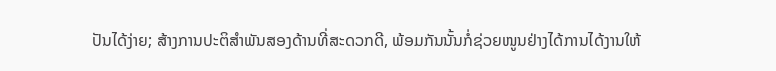ປັນໄດ້ງ່າຍ; ສ້າງການປະຕິສຳພັນສອງດ້ານທີ່ສະດວກດີ, ພ້ອມກັນນັ້ນກໍ່ຊ່ວຍໜູນຢ່າງໄດ້ການໄດ້ງານໃຫ້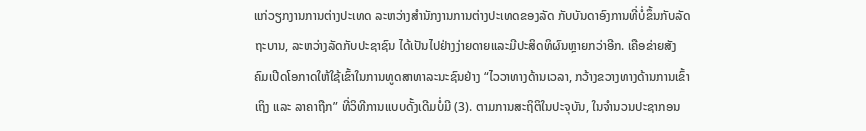ແກ່ວຽກງານການຕ່າງປະເທດ ລະຫວ່າງສຳນັກງານການຕ່າງປະເທດຂອງລັດ ກັບບັນດາອົງການທີ່ບໍ່ຂຶ້ນກັບລັດຖະບານ, ລະຫວ່າງລັດກັບປະຊາຊົນ ໄດ້ເປັນໄປຢ່າງງ່າຍດາຍແລະມີປະສິດທິຜົນຫຼາຍກວ່າອີກ. ເຄືອຂ່າຍສັງຄົມເປີດໂອກາດໃຫ້ໃຊ້ເຂົ້າໃນການທູດສາທາລະນະຊົນຢ່າງ “ໄວວາທາງດ້ານເວລາ, ກວ້າງຂວາງທາງດ້ານການເຂົ້າເຖິງ ແລະ ລາຄາຖືກ” ທີ່ວິທີການແບບດັ້ງເດີມບໍ່ມີ (3). ຕາມການສະຖິຕິໃນປະຈຸບັນ, ໃນຈຳນວນປະຊາກອນ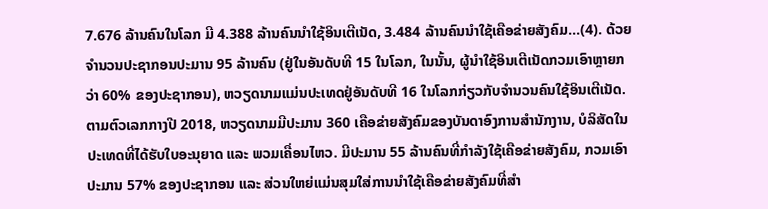7.676 ລ້ານຄົນໃນໂລກ ມີ 4.388 ລ້ານຄົນນຳໃຊ້ອິນເຕີເນັດ, 3.484 ລ້ານຄົນນຳໃຊ້ເຄືອຂ່າຍສັງຄົມ...(4). ດ້ວຍຈຳນວນປະຊາກອນປະມານ 95 ລ້ານຄົນ (ຢູ່ໃນອັນດັບທີ 15 ໃນໂລກ, ໃນນັ້ນ, ຜູ້ນຳໃຊ້ອິນເຕີເນັດກວມເອົາຫຼາຍກວ່າ 60% ຂອງປະຊາກອນ), ຫວຽດນາມແມ່ນປະເທດຢູ່ອັນດັບທີ 16 ໃນໂລກກ່ຽວກັບຈຳນວນຄົນໃຊ້ອິນເຕີເນັດ. ຕາມຕົວເລກກາງປີ 2018, ຫວຽດນາມມີປະມານ 360 ເຄືອຂ່າຍສັງຄົມຂອງບັນດາອົງການສຳນັກງານ, ບໍລິສັດໃນປະເທດທີ່ໄດ້ຮັບໃບອະນຸຍາດ ແລະ ພວມເຄື່ອນໄຫວ. ມີປະມານ 55 ລ້ານຄົນທີ່ກຳລັງໃຊ້ເຄືອຂ່າຍສັງຄົມ, ກວມເອົາປະມານ 57% ຂອງປະຊາກອນ ແລະ ສ່ວນໃຫຍ່ແມ່ນສຸມໃສ່ການນຳໃຊ້ເຄືອຂ່າຍສັງຄົມທີ່ສຳ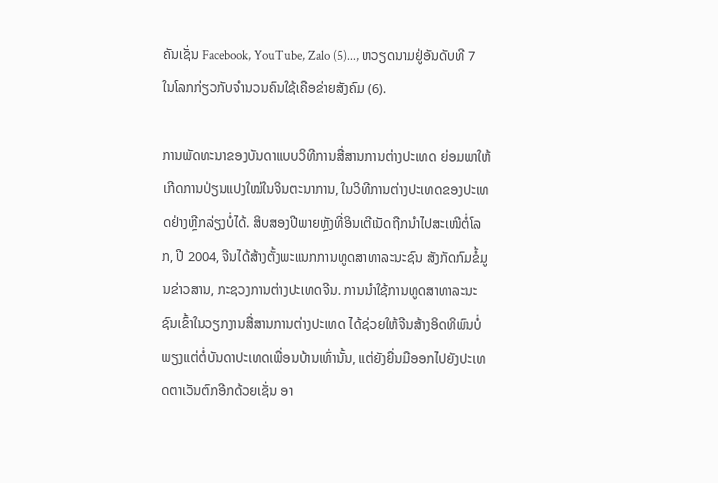ຄັນເຊັ່ນ Facebook, YouTube, Zalo (5)..., ຫວຽດນາມຢູ່ອັນດັບທີ 7 ໃນໂລກກ່ຽວກັບຈຳນວນຄົນໃຊ້ເຄືອຂ່າຍສັງຄົມ (6).

ການພັດທະນາຂອງບັນດາແບບວິທີການສື່ສານການຕ່າງປະເທດ ຍ່ອມພາໃຫ້ເກີດການປ່ຽນແປງໃໝ່ໃນຈິນຕະນາການ, ໃນວິທີການຕ່າງປະເທດຂອງປະເທດຢ່າງຫຼີກລ່ຽງບໍ່ໄດ້. ສິບສອງປີພາຍຫຼັງທີ່ອິນເຕີເນັດຖືກນຳໄປສະເໜີຕໍ່ໂລກ, ປີ 2004, ຈີນໄດ້ສ້າງຕັ້ງພະແນກການທູດສາທາລະນະຊົນ ສັງກັດກົມຂໍ້ມູນຂ່າວສານ, ກະຊວງການຕ່າງປະເທດຈີນ. ການນຳໃຊ້ການທູດສາທາລະນະຊົນເຂົ້າໃນວຽກງານສື່ສານການຕ່າງປະເທດ ໄດ້ຊ່ວຍໃຫ້ຈີນສ້າງອິດທິພົນບໍ່ພຽງແຕ່ຕໍ່ບັນດາປະເທດເພື່ອນບ້ານເທົ່ານັ້ນ, ແຕ່ຍັງຍື່ນມືອອກໄປຍັງປະເທດຕາເວັນຕົກອີກດ້ວຍເຊັ່ນ ອາ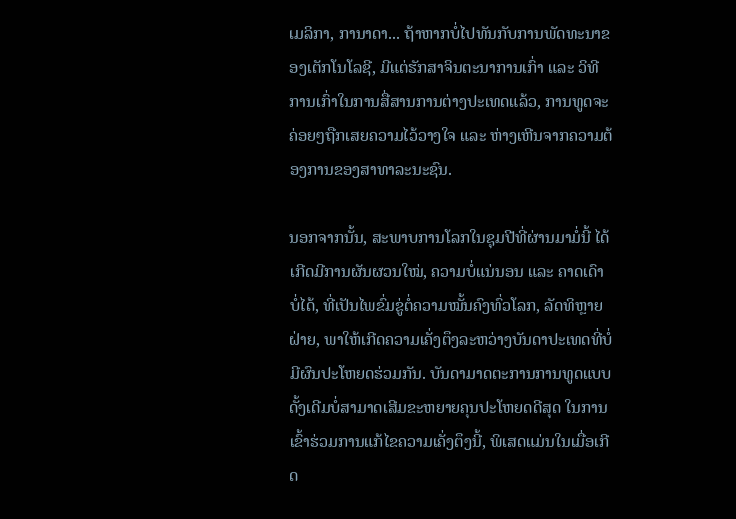ເມລິກາ, ການາດາ... ຖ້າຫາກບໍ່ໄປທັນກັບການພັດທະນາຂອງເຕັກໂນໂລຊີ, ມີແຕ່ຮັກສາຈິນຕະນາການເກົ່າ ແລະ ວິທີການເກົ່າໃນການສື່ສານການຕ່າງປະເທດແລ້ວ, ການທູດຈະຄ່ອຍໆຖືກເສຍຄວາມໄວ້ວາງໃຈ ແລະ ຫ່າງເຫີນຈາກຄວາມຕ້ອງການຂອງສາທາລະນະຊົນ.

ນອກຈາກນັ້ນ, ສະພາບການໂລກໃນຊຸມປີທີ່ຜ່ານມາມໍ່ນີ້ ໄດ້ເກີດມີການຜັນຜວນໃໝ່, ຄວາມບໍ່ແນ່ນອນ ແລະ ຄາດເດົາບໍ່ໄດ້, ທີ່ເປັນໄພຂົ່ມຂູ່ຕໍ່ຄວາມໝັ້ນຄົງທົ່ວໂລກ, ລັດທິຫຼາຍຝ່າຍ, ພາໃຫ້ເກີດຄວາມເຄັ່ງຕຶງລະຫວ່າງບັນດາປະເທດທີ່ບໍ່ມີຜົນປະໂຫຍດຮ່ວມກັນ. ບັນດາມາດຕະການການທູດແບບດັ້ງເດີມບໍ່ສາມາດເສີມຂະຫຍາຍຄຸນປະໂຫຍດດີສຸດ ໃນການເຂົ້າຮ່ວມການແກ້ໄຂຄວາມເຄັ່ງຕຶງນີ້, ພິເສດແມ່ນໃນເມື່ອເກີດ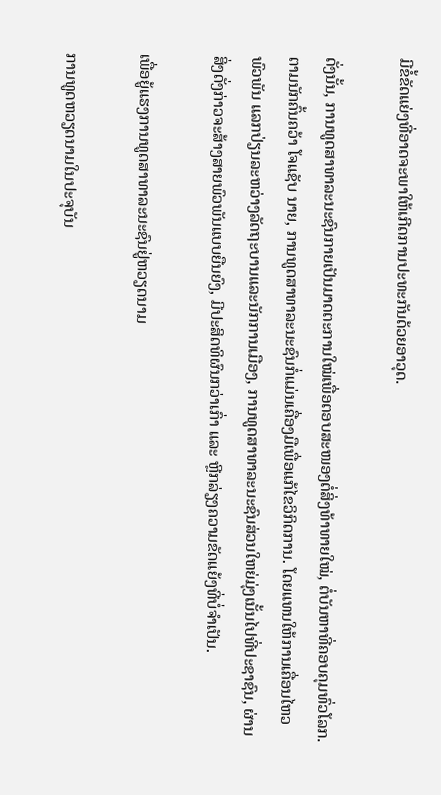ມີຂໍ້ຂັດແຍ່ງທີ່ອາດຈະພາໃຫ້ເກີດການປະທະກັນດ້ວຍອາວຸດ.

ດັ່ງນັ້ນ, ການທູດສາທາລະນະຊົນກາຍເປັນມາດຕະການໃໝ່ເພື່ອຕອບສະໜອງຕໍ່ສິ່ງທ້າທາຍໃໝ່, ຕໍ່ບັນຫາທີ່ຄອບຄຸມທົ່ວໂລກ. ຕາມນັກຄົ້ນຄວ້າ ໂຈແຊັບ ນາຍ, ການທູດສາທາລະນະຊົນກໍ່ແມ່ນເຄື່ອງມືເພື່ອແກ້ໄຂວິກິດການ. ໂດຍແທນໃຫ້ການເຄື່ອນໄຫວພົວພັນ ແລກປ່ຽນລະຫວ່າງລັດຖະບານແລະນັກການເມືອງ, ການທູດສາທາລະນະຊົນສ່ວນໃຫຍ່ມຸ່ງເນັ້ນໄປທີ່ປະຊາຊົນ, ຜ່ານສິ່ງດັ່ງກ່າວຈະສ້າງສາຍພົວພັນແບບຍືນຍົງ, ມີປະສິດທິຜົນກວ່າເກົ່າ ແລະ ຫຼີກລ່ຽງຄວາມຂັດແຍ້ງທີ່ບໍ່ຈຳເປັນ.

ເພື່ອຍູ້ແຮງການທູດສາທາລະນະຊົນຢູ່ຫວຽດນາມ

ການທູດຫວຽດນາມໃນປະຈຸບັນ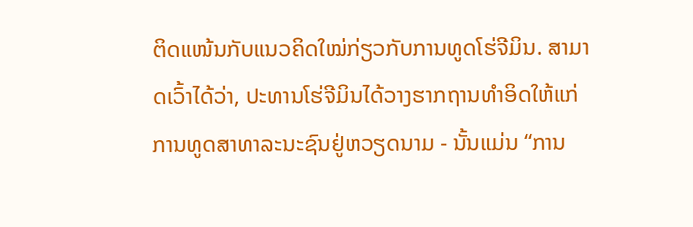ຕິດແໜ້ນກັບແນວຄິດໃໝ່ກ່ຽວກັບການທູດໂຮ່ຈີມິນ. ສາມາດເວົ້າໄດ້ວ່າ, ປະທານໂຮ່ຈີມິນໄດ້ວາງຮາກຖານທຳອິດໃຫ້ແກ່ການທູດສາທາລະນະຊົນຢູ່ຫວຽດນາມ - ນັ້ນແມ່ນ “ການ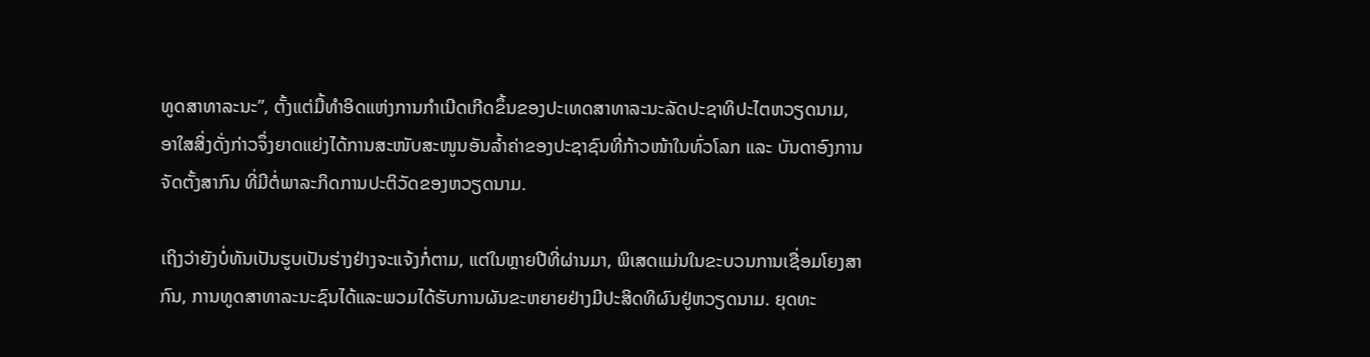ທູດສາທາລະນະ”, ຕັ້ງແຕ່ມື້ທຳອິດແຫ່ງການກຳເນີດເກີດຂຶ້ນຂອງປະເທດສາທາລະນະລັດປະຊາທິປະໄຕຫວຽດນາມ, ອາໃສສິ່ງດັ່ງກ່າວຈຶ່ງຍາດແຍ່ງໄດ້ການສະໜັບສະໜູນອັນລ້ຳຄ່າຂອງປະຊາຊົນທີ່ກ້າວໜ້າໃນທົ່ວໂລກ ແລະ ບັນດາອົງການຈັດຕັ້ງສາກົນ ທີ່ມີຕໍ່ພາລະກິດການປະຕິວັດຂອງຫວຽດນາມ.

ເຖິງວ່າຍັງບໍ່ທັນເປັນຮູບເປັນຮ່າງຢ່າງຈະແຈ້ງກໍ່ຕາມ, ແຕ່ໃນຫຼາຍປີທີ່ຜ່ານມາ, ພິເສດແມ່ນໃນຂະບວນການເຊື່ອມໂຍງສາກົນ, ການທູດສາທາລະນະຊົນໄດ້ແລະພວມໄດ້ຮັບການຜັນຂະຫຍາຍຢ່າງມີປະສິດທິຜົນຢູ່ຫວຽດນາມ. ຍຸດທະ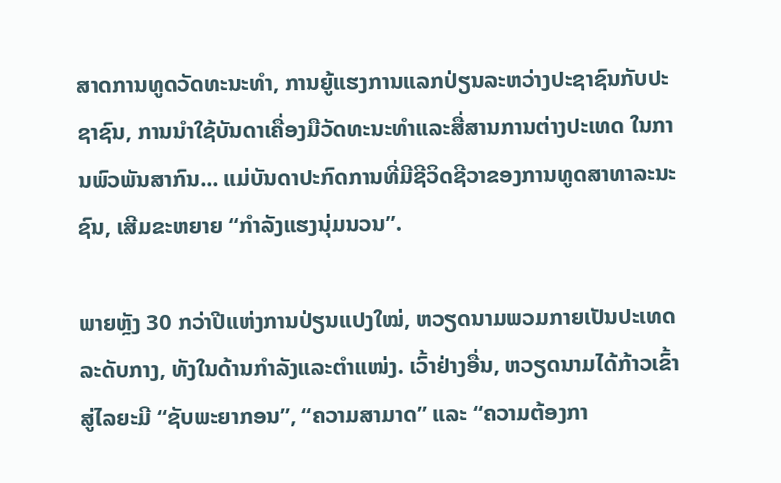ສາດການທູດວັດທະນະທຳ, ການຍູ້ແຮງການແລກປ່ຽນລະຫວ່າງປະຊາຊົນກັບປະຊາຊົນ, ການນຳໃຊ້ບັນດາເຄື່ອງມືວັດທະນະທຳແລະສື່ສານການຕ່າງປະເທດ ໃນການພົວພັນສາກົນ... ແມ່ບັນດາປະກົດການທີ່ມີຊີວິດຊີວາຂອງການທູດສາທາລະນະຊົນ, ເສີມຂະຫຍາຍ “ກຳລັງແຮງນຸ່ມນວນ”.

ພາຍຫຼັງ 30 ກວ່າປີແຫ່ງການປ່ຽນແປງໃໝ່, ຫວຽດນາມພວມກາຍເປັນປະເທດລະດັບກາງ, ທັງໃນດ້ານກຳລັງແລະຕຳແໜ່ງ. ເວົ້າຢ່າງອື່ນ, ຫວຽດນາມໄດ້ກ້າວເຂົ້າສູ່ໄລຍະມີ “ຊັບພະຍາກອນ”, “ຄວາມສາມາດ” ແລະ “ຄວາມຕ້ອງກາ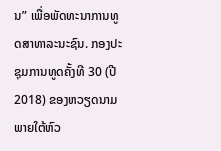ນ” ເພື່ອພັດທະນາການທູດສາທາລະນະຊົນ. ກອງປະຊຸມການທູດຄັ້ງທີ 30 (ປີ 2018) ຂອງຫວຽດນາມພາຍໃຕ້ຫົວ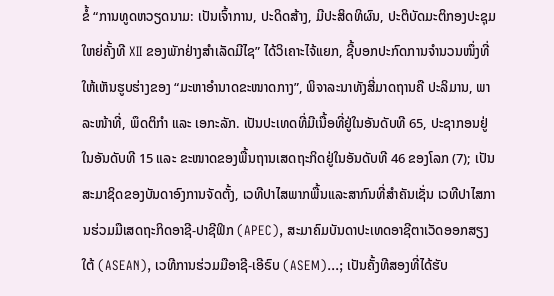ຂໍ້ “ການທູດຫວຽດນາມ: ເປັນເຈົ້າການ, ປະດິດສ້າງ, ມີປະສິດທິຜົນ, ປະຕິບັດມະຕິກອງປະຊຸມໃຫຍ່ຄັ້ງທີ XII ຂອງພັກຢ່າງສຳເລັດມີໄຊ” ໄດ້ວິເຄາະໄຈ້ແຍກ, ຊີ້ບອກປະກົດການຈຳນວນໜຶ່ງທີ່ໃຫ້ເຫັນຮູບຮ່າງຂອງ “ມະຫາອຳນາດຂະໜາດກາງ”, ພິຈາລະນາທັງສີ່ມາດຖານຄື ປະລິມານ, ພາລະໜ້າທີ່, ພຶດຕິກຳ ແລະ ເອກະລັກ. ເປັນປະເທດທີ່ມີເນື້ອທີ່ຢູ່ໃນອັນດັບທີ 65, ປະຊາກອນຢູ່ໃນອັນດັບທີ 15 ແລະ ຂະໜາດຂອງພື້ນຖານເສດຖະກິດຢູ່ໃນອັນດັບທີ 46 ຂອງໂລກ (7); ເປັນສະມາຊິດຂອງບັນດາອົງການຈັດຕັ້ງ, ເວທີປາໄສພາກພື້ນແລະສາກົນທີ່ສຳຄັນເຊັ່ນ ເວທີປາໄສການຮ່ວມມືເສດຖະກິດອາຊີ-ປາຊີຟິກ (APEC), ສະມາຄົມບັນດາປະເທດອາຊີຕາເວັດອອກສຽງໃຕ້ (ASEAN), ເວທີການຮ່ວມມືອາຊີ-ເອີຣົບ (ASEM)...; ເປັນຄັ້ງທີສອງທີ່ໄດ້ຮັບ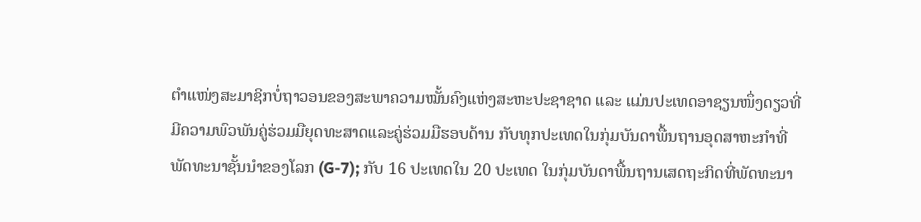ຕຳແໜ່ງສະມາຊິກບໍ່ຖາວອນຂອງສະພາຄວາມໝັ້ນຄົງແຫ່ງສະຫະປະຊາຊາດ ແລະ ແມ່ນປະເທດອາຊຽນໜຶ່ງດຽວທີ່ມີຄວາມພົວພັນຄູ່ຮ່ວມມືຍຸດທະສາດແລະຄູ່ຮ່ວມມືຮອບດ້ານ ກັບທຸກປະເທດໃນກຸ່ມບັນດາພື້ນຖານອຸດສາຫະກຳທີ່ພັດທະນາຊັ້ນນຳຂອງໂລກ (G-7); ກັບ 16 ປະເທດໃນ 20 ປະເທດ ໃນກຸ່ມບັນດາພື້ນຖານເສດຖະກິດທີ່ພັດທະນາ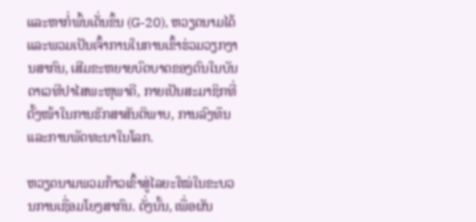ແລະຫາກໍ່ພົ້ນເດັ່ນຂຶ້ນ (G-20), ຫວຽດນາມໄດ້ແລະພວມເປັນເຈົ້າການໃນການເຂົ້າຮ່ວມວຽກງານສາກົນ, ເສີມຂະຫຍາຍບົດບາດຂອງຕົນໃນບັນດາເວທີປາໄສພະຫຸພາຄີ, ກາຍເປັນສະມາຊິກທີ່ຕັ້ງໜ້າໃນການຮັກສາສັນຕິພາບ, ການລົງທຶນ ແລະການພັດທະນາໃນໂລກ.

ຫວຽດນາມພວມກ້າວເຂົ້າສູ່ໄລຍະໃໝ່ໃນຂະບວນການເຊື່ອມໂຍງສາກົນ. ດັ່ງນັ້ນ, ເພື່ອຜັນ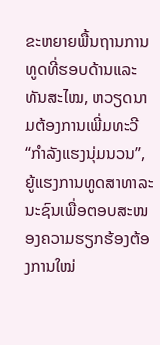ຂະຫຍາຍພື້ນຖານການທູດທີ່ຮອບດ້ານແລະທັນສະໄໝ, ຫວຽດນາມຕ້ອງການເພີ່ມທະວີ “ກຳລັງແຮງນຸ່ມນວນ”, ຍູ້ແຮງການທູດສາທາລະນະຊົນເພື່ອຕອບສະໜອງຄວາມຮຽກຮ້ອງຕ້ອງການໃໝ່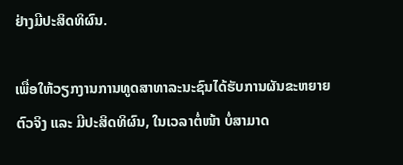ຢ່າງມີປະສິດທິຜົນ.

ເພື່ອໃຫ້ວຽກງານການທູດສາທາລະນະຊົນໄດ້ຮັບການຜັນຂະຫຍາຍຕົວຈິງ ແລະ ມີປະສິດທິຜົນ, ໃນເວລາຕໍ່ໜ້າ ບໍ່ສາມາດ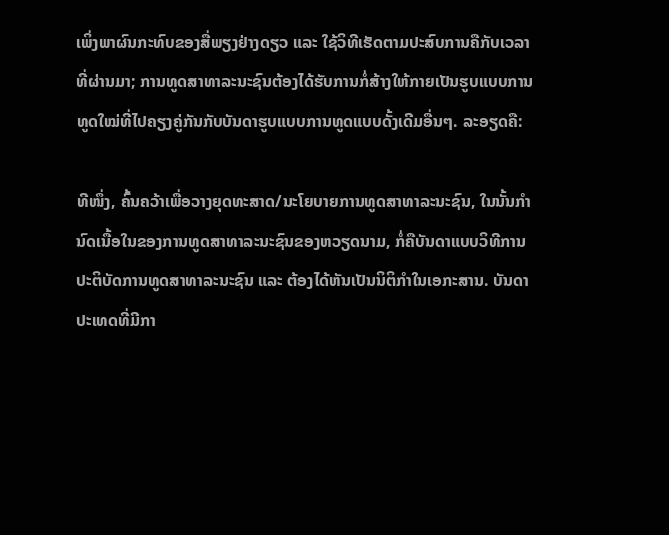ເພິ່ງພາຜົນກະທົບຂອງສື່ພຽງຢ່າງດຽວ ແລະ ໃຊ້ວິທີເຮັດຕາມປະສົບການຄືກັບເວລາທີ່ຜ່ານມາ; ການທູດສາທາລະນະຊົນຕ້ອງໄດ້ຮັບການກໍ່ສ້າງໃຫ້ກາຍເປັນຮູບແບບການທູດໃໝ່ທີ່ໄປຄຽງຄູ່ກັນກັບບັນດາຮູບແບບການທູດແບບດັ້ງເດີມອື່ນໆ. ລະອຽດຄື:

ທີໜຶ່ງ, ຄົ້ນຄວ້າເພື່ອວາງຍຸດທະສາດ/ນະໂຍບາຍການທູດສາທາລະນະຊົນ, ໃນນັ້ນກຳນົດເນື້ອໃນຂອງການທູດສາທາລະນະຊົນຂອງຫວຽດນາມ, ກໍ່ຄືບັນດາແບບວິທີການປະຕິບັດການທູດສາທາລະນະຊົນ ແລະ ຕ້ອງໄດ້ຫັນເປັນນິຕິກຳໃນເອກະສານ. ບັນດາປະເທດທີ່ມີກາ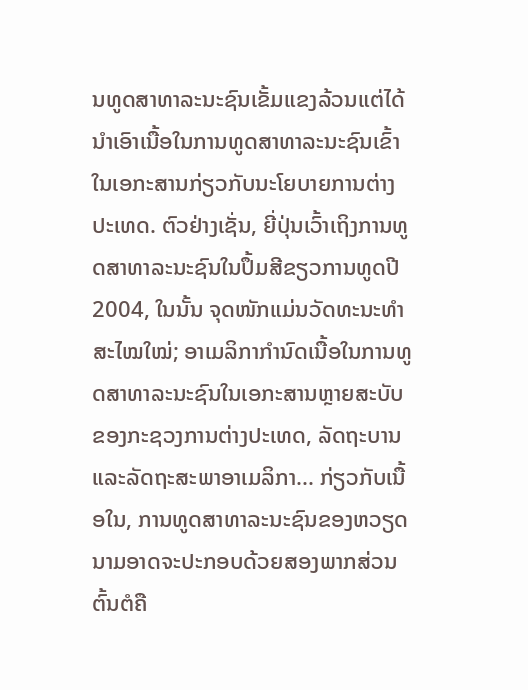ນທູດສາທາລະນະຊົນເຂັ້ມແຂງລ້ວນແຕ່ໄດ້ນຳເອົາເນື້ອໃນການທູດສາທາລະນະຊົນເຂົ້າໃນເອກະສານກ່ຽວກັບນະໂຍບາຍການຕ່າງປະເທດ. ຕົວຢ່າງເຊັ່ນ, ຍີ່ປຸ່ນເວົ້າເຖິງການທູດສາທາລະນະຊົນໃນປຶ້ມສີຂຽວການທູດປີ 2004, ໃນນັ້ນ ຈຸດໜັກແມ່ນວັດທະນະທຳສະໄໝໃໝ່; ອາເມລິກາກຳນົດເນື້ອໃນການທູດສາທາລະນະຊົນໃນເອກະສານຫຼາຍສະບັບຂອງກະຊວງການຕ່າງປະເທດ, ລັດຖະບານແລະລັດຖະສະພາອາເມລິກາ... ກ່ຽວກັບເນື້ອໃນ, ການທູດສາທາລະນະຊົນຂອງຫວຽດນາມອາດຈະປະກອບດ້ວຍສອງພາກສ່ວນຕົ້ນຕໍຄື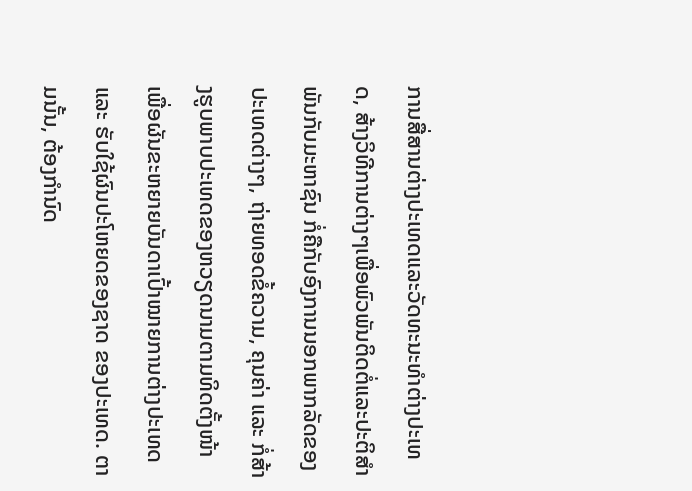ການສື່ສານຕ່າງປະເທດແລະວັດທະນະທຳຕ່າງປະເທດ, ສ້າງວິທີການຕ່າງໆເພື່ອພົວພັນຕິດຕໍ່ແລະປະຕິສຳພັນກັບມະຫາຊົນ ກໍ່ຄືກັບອົງການນອກພາກລັດຂອງປະເທດຕ່າງໆ, ຖ່າຍທອດຂໍ້ຄວາມ, ຄຸນຄ່າ ແລະ ກໍ່ສ້າງຮູບພາບປະເທດຂອງຫວຽດນາມຕາມທິດຕັ້ງໜ້າ ເພື່ອຜັນຂະຫຍາຍບັນດາເປົ້າໝາຍການຕ່າງປະເທດ ແລະ ຮັບໃຊ້ຜົນປະໂຫຍດຂອງຊາດ ຂອງປະເທດ. ຕາມນັ້ນ, ຕ້ອງກຳນົດ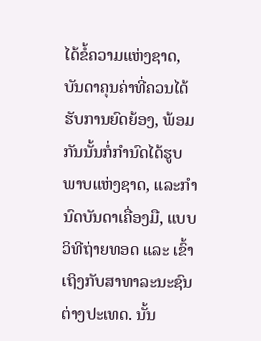ໄດ້ຂໍ້ຄວາມແຫ່ງຊາດ, ບັນດາຄຸນຄ່າທີ່ຄວນໄດ້ຮັບການຍົດຍ້ອງ, ພ້ອມກັນນັ້ນກໍ່ກຳນົດໄດ້ຮູບພາບແຫ່ງຊາດ, ແລະກຳນົດບັນດາເຄື່ອງມື, ແບບວິທີຖ່າຍທອດ ແລະ ເຂົ້າເຖິງກັບສາທາລະນະຊົນຕ່າງປະເທດ. ນັ້ນ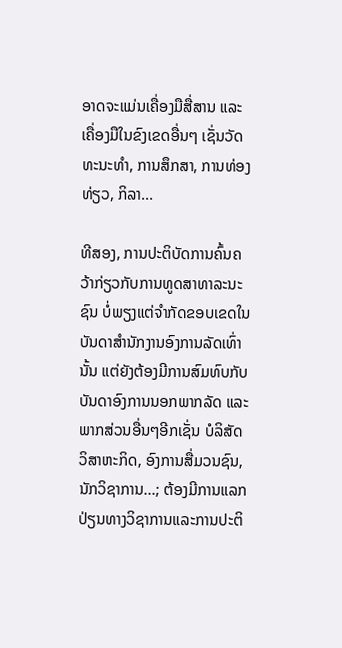ອາດຈະແມ່ນເຄື່ອງມືສື່ສານ ແລະ ເຄື່ອງມືໃນຂົງເຂດອື່ນໆ ເຊັ່ນວັດທະນະທຳ, ການສຶກສາ, ການທ່ອງທ່ຽວ, ກິລາ...

ທີສອງ, ການປະຕິບັດການຄົ້ນຄວ້າກ່ຽວກັບການທູດສາທາລະນະຊົນ ບໍ່ພຽງແຕ່ຈຳກັດຂອບເຂດໃນບັນດາສຳນັກງານອົງການລັດເທົ່ານັ້ນ ແຕ່ຍັງຕ້ອງມີການສົມທົບກັບບັນດາອົງການນອກພາກລັດ ແລະ ພາກສ່ວນອື່ນໆອີກເຊັ່ນ ບໍລິສັດ ວິສາຫະກິດ, ອົງການສື່ມວນຊົນ, ນັກວິຊາການ...; ຕ້ອງມີການແລກປ່ຽນທາງວິຊາການແລະການປະຕິ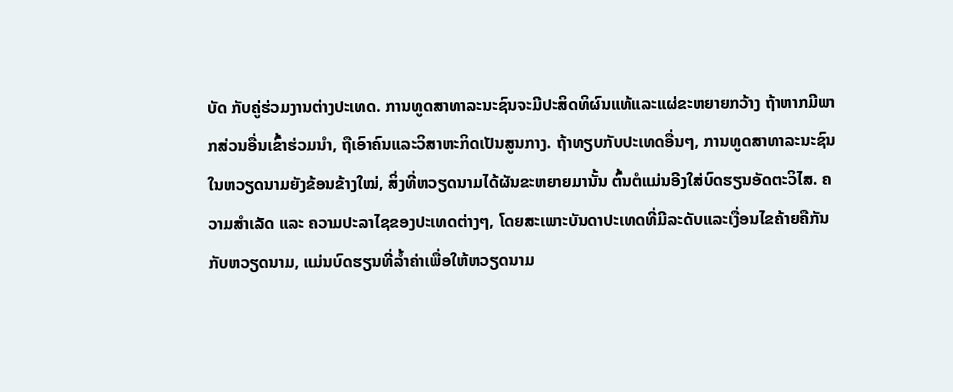ບັດ ກັບຄູ່ຮ່ວມງານຕ່າງປະເທດ. ການທູດສາທາລະນະຊົນຈະມີປະສິດທິຜົນແທ້ແລະແຜ່ຂະຫຍາຍກວ້າງ ຖ້າຫາກມີພາກສ່ວນອື່ນເຂົ້າຮ່ວມນຳ, ຖືເອົາຄົນແລະວິສາຫະກິດເປັນສູນກາງ. ຖ້າທຽບກັບປະເທດອື່ນໆ, ການທູດສາທາລະນະຊົນໃນຫວຽດນາມຍັງຂ້ອນຂ້າງໃໝ່, ສິ່ງທີ່ຫວຽດນາມໄດ້ຜັນຂະຫຍາຍມານັ້ນ ຕົ້ນຕໍແມ່ນອີງໃສ່ບົດຮຽນອັດຕະວິໄສ. ຄວາມສຳເລັດ ແລະ ຄວາມປະລາໄຊຂອງປະເທດຕ່າງໆ, ໂດຍສະເພາະບັນດາປະເທດທີ່ມີລະດັບແລະເງື່ອນໄຂຄ້າຍຄືກັນກັບຫວຽດນາມ, ແມ່ນບົດຮຽນທີ່ລ້ຳຄ່າເພື່ອໃຫ້ຫວຽດນາມ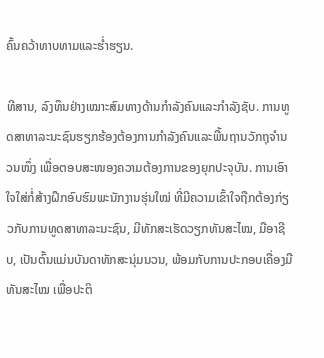ຄົ້ນຄວ້າທາບທາມແລະຮ່ຳຮຽນ.

ທີສານ, ລົງທຶນຢ່າງເໝາະສົມທາງດ້ານກຳລັງຄົນແລະກຳລັງຊັບ. ການທູດສາທາລະນະຊົນຮຽກຮ້ອງຕ້ອງການກຳລັງຄົນແລະພື້ນຖານວັກຖຸຈຳນວນໜຶ່ງ ເພື່ອຕອບສະໜອງຄວາມຕ້ອງການຂອງຍຸກປະຈຸບັນ. ການເອົາໃຈໃສ່ກໍ່ສ້າງຝຶກອົບຮົມພະນັກງານຮຸ່ນໃໝ່ ທີ່ມີຄວາມເຂົ້າໃຈຖືກຕ້ອງກ່ຽວກັບການທູດສາທາລະນະຊົນ, ມີທັກສະເຮັດວຽກທັນສະໄໝ, ມືອາຊີບ, ເປັນຕົ້ນແມ່ນບັນດາທັກສະນຸ່ມນວນ, ພ້ອມກັບການປະກອບເຄື່ອງມືທັນສະໄໝ ເພື່ອປະຕິ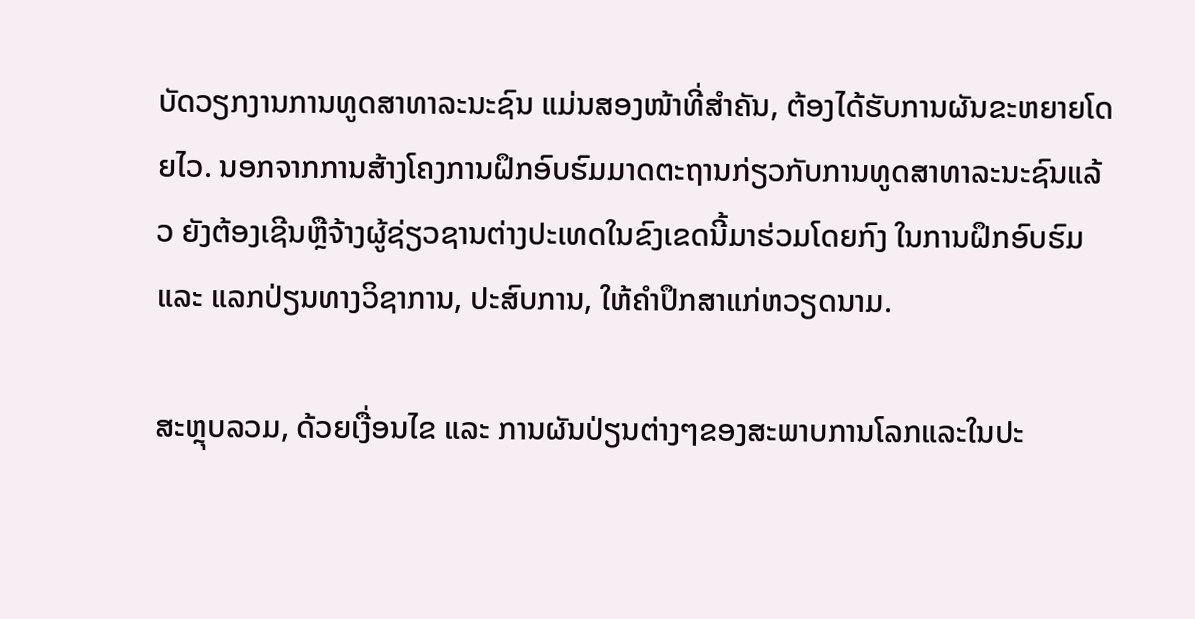ບັດວຽກງານການທູດສາທາລະນະຊົນ ແມ່ນສອງໜ້າທີ່ສຳຄັນ, ຕ້ອງໄດ້ຮັບການຜັນຂະຫຍາຍໂດຍໄວ. ນອກຈາກການສ້າງໂຄງການຝຶກອົບຮົມມາດຕະຖານກ່ຽວກັບການທູດສາທາລະນະຊົນແລ້ວ ຍັງຕ້ອງເຊີນຫຼືຈ້າງຜູ້ຊ່ຽວຊານຕ່າງປະເທດໃນຂົງເຂດນີ້ມາຮ່ວມໂດຍກົງ ໃນການຝຶກອົບຮົມ ແລະ ແລກປ່ຽນທາງວິຊາການ, ປະສົບການ, ໃຫ້ຄຳປຶກສາແກ່ຫວຽດນາມ.

ສະຫຼຸບລວມ, ດ້ວຍເງື່ອນໄຂ ແລະ ການຜັນປ່ຽນຕ່າງໆຂອງສະພາບການໂລກແລະໃນປະ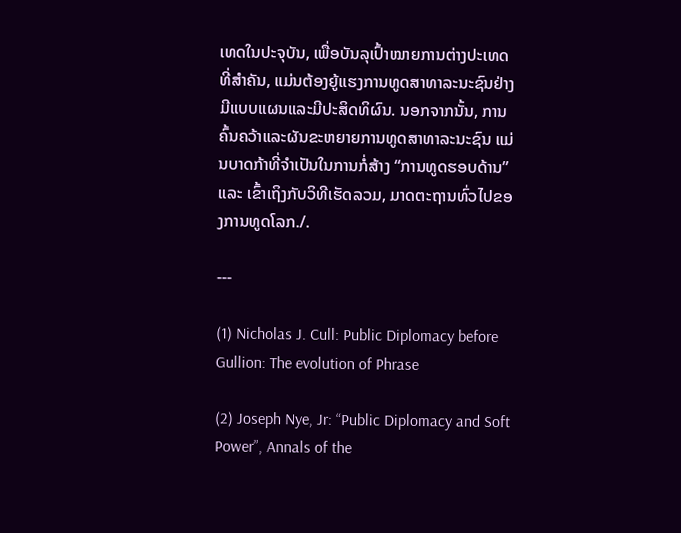ເທດໃນປະຈຸບັນ, ເພື່ອບັນລຸເປົ້າໝາຍການຕ່າງປະເທດທີ່ສຳຄັນ, ແມ່ນຕ້ອງຍູ້ແຮງການທູດສາທາລະນະຊົນຢ່າງມີແບບແຜນແລະມີປະສິດທິຜົນ. ນອກຈາກນັ້ນ, ການຄົ້ນຄວ້າແລະຜັນຂະຫຍາຍການທູດສາທາລະນະຊົນ ແມ່ນບາດກ້າທີ່ຈຳເປັນໃນການກໍ່ສ້າງ “ການທູດຮອບດ້ານ” ແລະ ເຂົ້າເຖິງກັບວິທີເຮັດລວມ, ມາດຕະຖານທົ່ວໄປຂອງການທູດໂລກ./.

---

(1) Nicholas J. Cull: Public Diplomacy before Gullion: The evolution of Phrase

(2) Joseph Nye, Jr: “Public Diplomacy and Soft Power”, Annals of the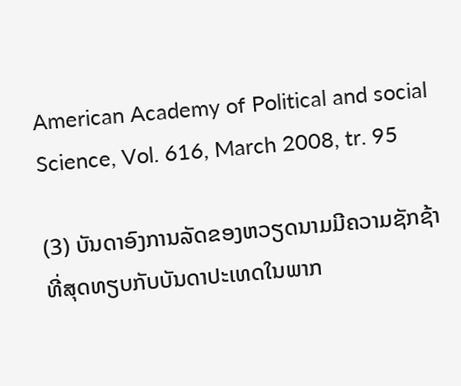American Academy of Political and social  Science, Vol. 616, March 2008, tr. 95

(3) ບັນດາອົງການລັດຂອງຫວຽດນາມມີຄວາມຊັກຊ້າທີ່ສຸດທຽບກັບບັນດາປະເທດໃນພາກ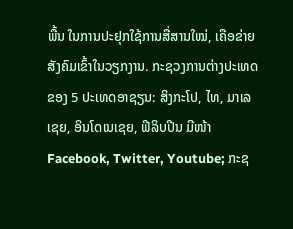ພື້ນ ໃນການປະຢຸກໃຊ້ການສື່ສານໃໝ່, ເຄືອຂ່າຍສັງຄົມເຂົ້າໃນວຽກງານ. ກະຊວງການຕ່າງປະເທດຂອງ 5 ປະເທດອາຊຽນ: ສິງກະໂປ, ໄທ, ມາເລເຊຍ, ອິນໂດເນເຊຍ, ຟີລິບປີນ ມີໜ້າ Facebook, Twitter, Youtube; ກະຊ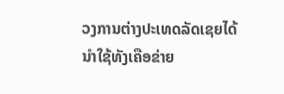ວງການຕ່າງປະເທດລັດເຊຍໄດ້ນຳໃຊ້ທັງເຄືອຂ່າຍ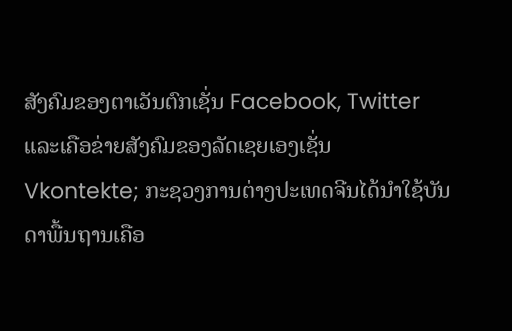ສັງຄົມຂອງຕາເວັນຕົກເຊັ່ນ Facebook, Twitter ແລະເຄືອຂ່າຍສັງຄົມຂອງລັດເຊຍເອງເຊັ່ນ Vkontekte; ກະຊວງການຕ່າງປະເທດຈີນໄດ້ນຳໃຊ້ບັນດາພື້ນຖານເຄືອ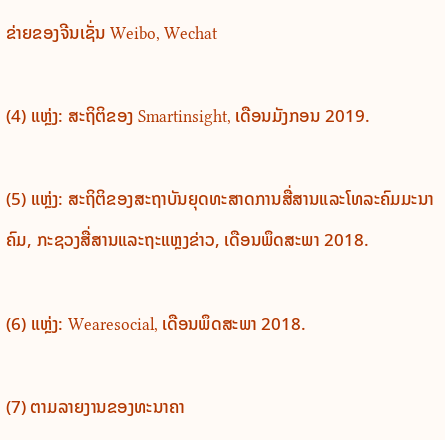ຂ່າຍຂອງຈີນເຊັ່ນ Weibo, Wechat

(4) ແຫຼ່ງ: ສະຖິຕິຂອງ Smartinsight, ເດືອນມັງກອນ 2019.

(5) ແຫຼ່ງ: ສະຖິຕິຂອງສະຖາບັນຍຸດທະສາດການສື່ສານແລະໂທລະຄົມມະນາຄົມ, ກະຊວງສື່ສານແລະຖະແຫຼງຂ່າວ, ເດືອນພຶດສະພາ 2018.

(6) ແຫຼ່ງ: Wearesocial, ເດືອນພຶດສະພາ 2018.

(7) ຕາມລາຍງານຂອງທະນາຄາ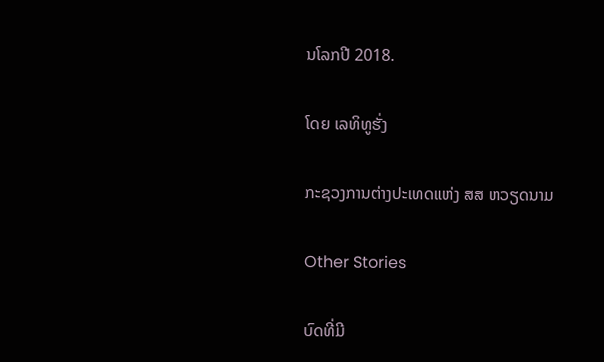ນໂລກປີ 2018.

ໂດຍ ເລທິທູຮັ່ງ

ກະຊວງການຕ່າງປະເທດແຫ່ງ ສສ ຫວຽດນາມ

Other Stories

ບົດທີ່ມີ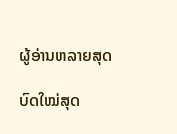ຜູ້ອ່ານຫລາຍສຸດ

ບົດໃໝ່ສຸດ